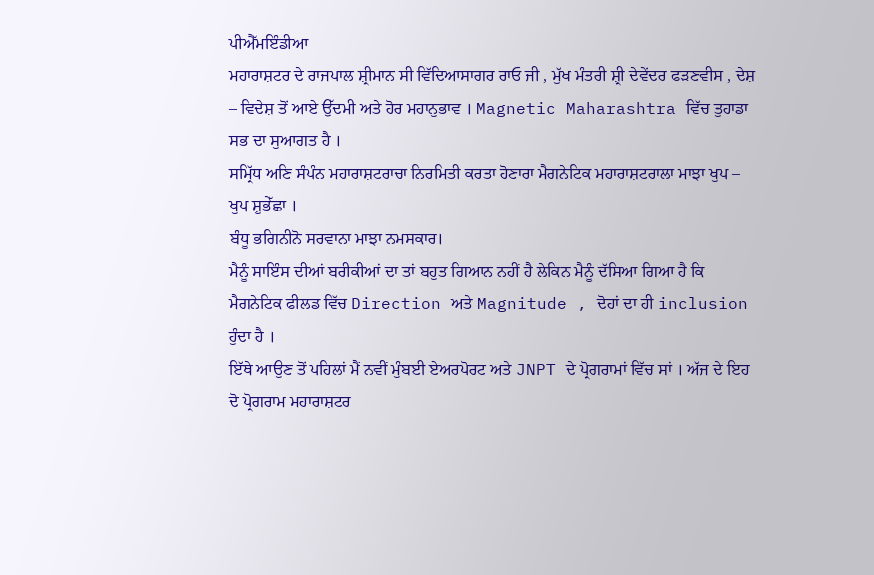ਪੀਐੱਮਇੰਡੀਆ
ਮਹਾਰਾਸ਼ਟਰ ਦੇ ਰਾਜਪਾਲ ਸ਼੍ਰੀਮਾਨ ਸੀ ਵਿੱਦਿਆਸਾਗਰ ਰਾਓ ਜੀ , ਮੁੱਖ ਮੰਤਰੀ ਸ਼੍ਰੀ ਦੇਵੇਂਦਰ ਫੜਣਵੀਸ , ਦੇਸ਼ – ਵਿਦੇਸ਼ ਤੋਂ ਆਏ ਉੱਦਮੀ ਅਤੇ ਹੋਰ ਮਹਾਨੁਭਾਵ । Magnetic Maharashtra ਵਿੱਚ ਤੁਹਾਡਾ ਸਭ ਦਾ ਸੁਆਗਤ ਹੈ ।
ਸਮ੍ਰਿੱਧ ਅਣਿ ਸੰਪੰਨ ਮਹਾਰਾਸ਼ਟਰਾਚਾ ਨਿਰਮਿਤੀ ਕਰਤਾ ਹੋਣਾਰਾ ਮੈਗਨੇਟਿਕ ਮਹਾਰਾਸ਼ਟਰਾਲਾ ਮਾਝਾ ਖੁਪ – ਖੁਪ ਸ਼ੁਭੇੱਛਾ ।
ਬੰਧੂ ਭਗਿਨੀਨੋ ਸਰਵਾਨਾ ਮਾਝਾ ਨਮਸਕਾਰ।
ਮੈਨੂੰ ਸਾਇੰਸ ਦੀਆਂ ਬਰੀਕੀਆਂ ਦਾ ਤਾਂ ਬਹੁਤ ਗਿਆਨ ਨਹੀਂ ਹੈ ਲੇਕਿਨ ਮੈਨੂੰ ਦੱਸਿਆ ਗਿਆ ਹੈ ਕਿ ਮੈਗਨੇਟਿਕ ਫੀਲਡ ਵਿੱਚ Direction ਅਤੇ Magnitude , ਦੋਹਾਂ ਦਾ ਹੀ inclusion ਹੁੰਦਾ ਹੈ ।
ਇੱਥੇ ਆਉਣ ਤੋਂ ਪਹਿਲਾਂ ਮੈਂ ਨਵੀਂ ਮੁੰਬਈ ਏਅਰਪੋਰਟ ਅਤੇ JNPT ਦੇ ਪ੍ਰੋਗਰਾਮਾਂ ਵਿੱਚ ਸਾਂ । ਅੱਜ ਦੇ ਇਹ ਦੋ ਪ੍ਰੋਗਰਾਮ ਮਹਾਰਾਸ਼ਟਰ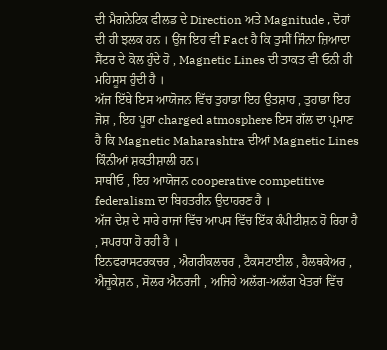ਦੀ ਮੈਗਨੇਟਿਕ ਫੀਲਡ ਦੇ Direction ਅਤੇ Magnitude , ਦੋਹਾਂ ਦੀ ਹੀ ਝਲਕ ਹਨ । ਉਂਜ ਇਹ ਵੀ Fact ਹੈ ਕਿ ਤੁਸੀਂ ਜਿੰਨਾ ਜ਼ਿਆਦਾ ਸੈਂਟਰ ਦੇ ਕੋਲ ਹੁੰਦੇ ਹੋ , Magnetic Lines ਦੀ ਤਾਕਤ ਵੀ ਓਨੀ ਹੀ ਮਹਿਸੂਸ ਹੁੰਦੀ ਹੈ ।
ਅੱਜ ਇੱਥੇ ਇਸ ਆਯੋਜਨ ਵਿੱਚ ਤੁਹਾਡਾ ਇਹ ਉਤਸ਼ਾਹ , ਤੁਹਾਡਾ ਇਹ ਜੋਸ਼ , ਇਹ ਪੂਰਾ charged atmosphere ਇਸ ਗੱਲ ਦਾ ਪ੍ਰਮਾਣ ਹੈ ਕਿ Magnetic Maharashtra ਦੀਆਂ Magnetic Lines ਕਿੰਨੀਆਂ ਸ਼ਕਤੀਸ਼ਾਲੀ ਹਨ।
ਸਾਥੀਓ , ਇਹ ਆਯੋਜਨ cooperative competitive federalism ਦਾ ਬਿਹਤਰੀਨ ਉਦਾਹਰਣ ਹੈ ।
ਅੱਜ ਦੇਸ਼ ਦੇ ਸਾਰੇ ਰਾਜਾਂ ਵਿੱਚ ਆਪਸ ਵਿੱਚ ਇੱਕ ਕੰਪੀਟੀਸ਼ਨ ਹੋ ਰਿਹਾ ਹੈ , ਸਪਰਧਾ ਹੋ ਰਹੀ ਹੈ ।
ਇਨਫਰਾਸਟਰਕਚਰ , ਐਗਰੀਕਲਚਰ , ਟੈਕਸਟਾਈਲ , ਹੈਲਥਕੇਅਰ , ਐਜੂਕੇਸ਼ਨ , ਸੋਲਰ ਐਨਰਜੀ , ਅਜਿਹੇ ਅਲੱਗ-ਅਲੱਗ ਖੇਤਰਾਂ ਵਿੱਚ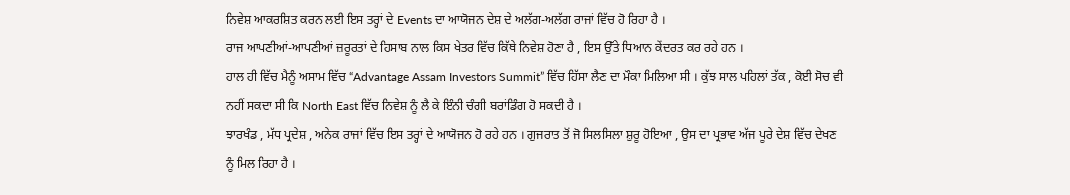ਨਿਵੇਸ਼ ਆਕਰਸ਼ਿਤ ਕਰਨ ਲਈ ਇਸ ਤਰ੍ਹਾਂ ਦੇ Events ਦਾ ਆਯੋਜਨ ਦੇਸ਼ ਦੇ ਅਲੱਗ-ਅਲੱਗ ਰਾਜਾਂ ਵਿੱਚ ਹੋ ਰਿਹਾ ਹੈ ।
ਰਾਜ ਆਪਣੀਆਂ-ਆਪਣੀਆਂ ਜ਼ਰੂਰਤਾਂ ਦੇ ਹਿਸਾਬ ਨਾਲ ਕਿਸ ਖੇਤਰ ਵਿੱਚ ਕਿੱਥੇ ਨਿਵੇਸ਼ ਹੋਣਾ ਹੈ , ਇਸ ਉੱਤੇ ਧਿਆਨ ਕੇਂਦਰਤ ਕਰ ਰਹੇ ਹਨ ।
ਹਾਲ ਹੀ ਵਿੱਚ ਮੈਨੂੰ ਅਸਾਮ ਵਿੱਚ “Advantage Assam Investors Summit” ਵਿੱਚ ਹਿੱਸਾ ਲੈਣ ਦਾ ਮੌਕਾ ਮਿਲਿਆ ਸੀ । ਕੁੱਝ ਸਾਲ ਪਹਿਲਾਂ ਤੱਕ , ਕੋਈ ਸੋਚ ਵੀ ਨਹੀਂ ਸਕਦਾ ਸੀ ਕਿ North East ਵਿੱਚ ਨਿਵੇਸ਼ ਨੂੰ ਲੈ ਕੇ ਇੰਨੀ ਚੰਗੀ ਬਰਾਂਡਿੰਗ ਹੋ ਸਕਦੀ ਹੈ ।
ਝਾਰਖੰਡ , ਮੱਧ ਪ੍ਰਦੇਸ਼ , ਅਨੇਕ ਰਾਜਾਂ ਵਿੱਚ ਇਸ ਤਰ੍ਹਾਂ ਦੇ ਆਯੋਜਨ ਹੋ ਰਹੇ ਹਨ । ਗੁਜਰਾਤ ਤੋਂ ਜੋ ਸਿਲਸਿਲਾ ਸ਼ੁਰੂ ਹੋਇਆ , ਉਸ ਦਾ ਪ੍ਰਭਾਵ ਅੱਜ ਪੂਰੇ ਦੇਸ਼ ਵਿੱਚ ਦੇਖਣ ਨੂੰ ਮਿਲ ਰਿਹਾ ਹੈ ।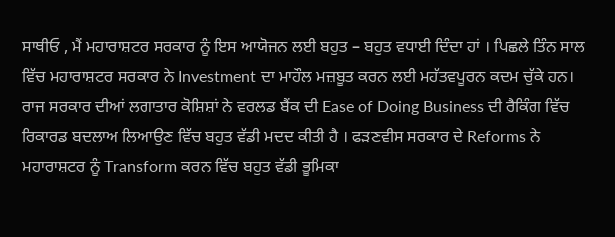ਸਾਥੀਓ , ਮੈਂ ਮਹਾਰਾਸ਼ਟਰ ਸਰਕਾਰ ਨੂੰ ਇਸ ਆਯੋਜਨ ਲਈ ਬਹੁਤ – ਬਹੁਤ ਵਧਾਈ ਦਿੰਦਾ ਹਾਂ । ਪਿਛਲੇ ਤਿੰਨ ਸਾਲ ਵਿੱਚ ਮਹਾਰਾਸ਼ਟਰ ਸਰਕਾਰ ਨੇ Investment ਦਾ ਮਾਹੌਲ ਮਜ਼ਬੂਤ ਕਰਨ ਲਈ ਮਹੱਤਵਪੂਰਨ ਕਦਮ ਚੁੱਕੇ ਹਨ। ਰਾਜ ਸਰਕਾਰ ਦੀਆਂ ਲਗਾਤਾਰ ਕੋਸ਼ਿਸ਼ਾਂ ਨੇ ਵਰਲਡ ਬੈਂਕ ਦੀ Ease of Doing Business ਦੀ ਰੈਕਿੰਗ ਵਿੱਚ ਰਿਕਾਰਡ ਬਦਲਾਅ ਲਿਆਉਣ ਵਿੱਚ ਬਹੁਤ ਵੱਡੀ ਮਦਦ ਕੀਤੀ ਹੈ । ਫੜਣਵੀਸ ਸਰਕਾਰ ਦੇ Reforms ਨੇ ਮਹਾਰਾਸ਼ਟਰ ਨੂੰ Transform ਕਰਨ ਵਿੱਚ ਬਹੁਤ ਵੱਡੀ ਭੂਮਿਕਾ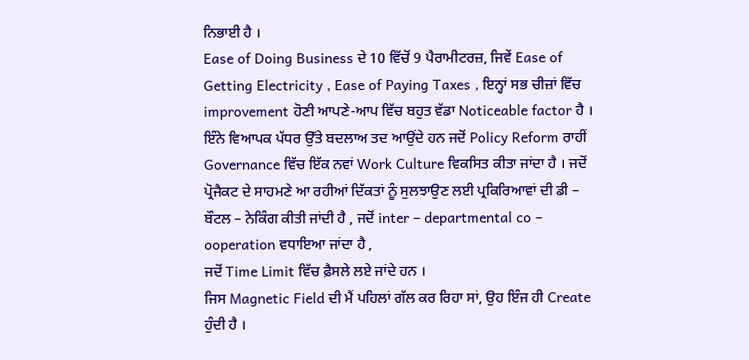ਨਿਭਾਈ ਹੈ ।
Ease of Doing Business ਦੇ 10 ਵਿੱਚੋਂ 9 ਪੈਰਾਮੀਟਰਜ਼, ਜਿਵੇਂ Ease of Getting Electricity , Ease of Paying Taxes , ਇਨ੍ਹਾਂ ਸਭ ਚੀਜ਼ਾਂ ਵਿੱਚ improvement ਹੋਣੀ ਆਪਣੇ-ਆਪ ਵਿੱਚ ਬਹੁਤ ਵੱਡਾ Noticeable factor ਹੈ ।
ਇੰਨੇ ਵਿਆਪਕ ਪੱਧਰ ਉੱਤੇ ਬਦਲਾਅ ਤਦ ਆਉਂਦੇ ਹਨ ਜਦੋਂ Policy Reform ਰਾਹੀਂ Governance ਵਿੱਚ ਇੱਕ ਨਵਾਂ Work Culture ਵਿਕਸਿਤ ਕੀਤਾ ਜਾਂਦਾ ਹੈ । ਜਦੋਂ ਪ੍ਰੋਜੈਕਟ ਦੇ ਸਾਹਮਣੇ ਆ ਰਹੀਆਂ ਦਿੱਕਤਾਂ ਨੂੰ ਸੁਲਝਾਉਣ ਲਈ ਪ੍ਰਕਿਰਿਆਵਾਂ ਦੀ ਡੀ – ਬੌਟਲ – ਨੇਕਿੰਗ ਕੀਤੀ ਜਾਂਦੀ ਹੈ , ਜਦੋਂ inter – departmental co – ooperation ਵਧਾਇਆ ਜਾਂਦਾ ਹੈ ,
ਜਦੋਂ Time Limit ਵਿੱਚ ਫ਼ੈਸਲੇ ਲਏ ਜਾਂਦੇ ਹਨ ।
ਜਿਸ Magnetic Field ਦੀ ਮੈਂ ਪਹਿਲਾਂ ਗੱਲ ਕਰ ਰਿਹਾ ਸਾਂ, ਉਹ ਇੰਜ ਹੀ Create ਹੁੰਦੀ ਹੈ ।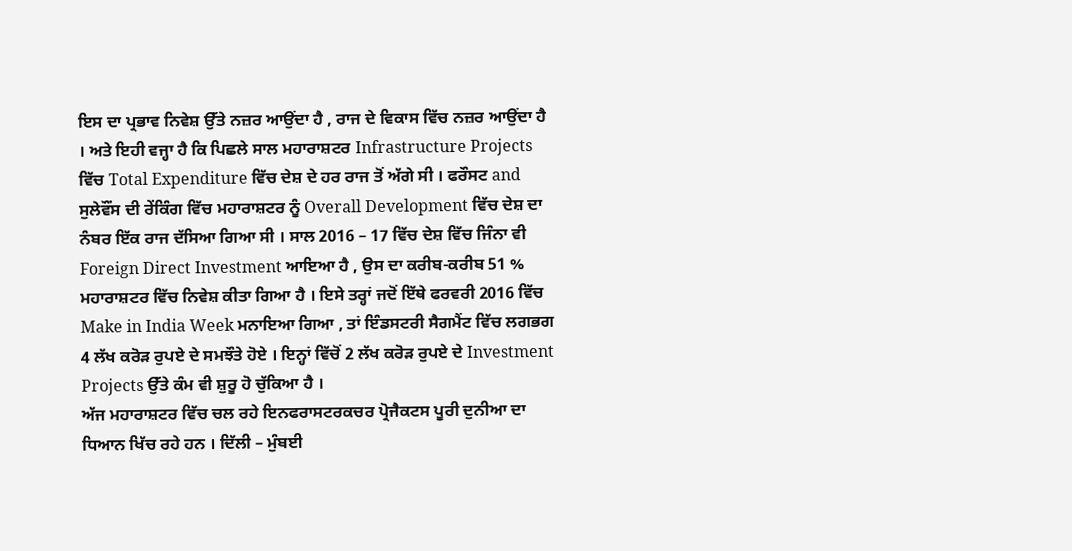ਇਸ ਦਾ ਪ੍ਰਭਾਵ ਨਿਵੇਸ਼ ਉੱਤੇ ਨਜ਼ਰ ਆਉਂਦਾ ਹੈ , ਰਾਜ ਦੇ ਵਿਕਾਸ ਵਿੱਚ ਨਜ਼ਰ ਆਉਂਦਾ ਹੈ । ਅਤੇ ਇਹੀ ਵਜ੍ਹਾ ਹੈ ਕਿ ਪਿਛਲੇ ਸਾਲ ਮਹਾਰਾਸ਼ਟਰ Infrastructure Projects ਵਿੱਚ Total Expenditure ਵਿੱਚ ਦੇਸ਼ ਦੇ ਹਰ ਰਾਜ ਤੋਂ ਅੱਗੇ ਸੀ । ਫਰੌਸਟ and ਸੁਲੇਵੌਂਸ ਦੀ ਰੇਂਕਿੰਗ ਵਿੱਚ ਮਹਾਰਾਸ਼ਟਰ ਨੂੰ Overall Development ਵਿੱਚ ਦੇਸ਼ ਦਾ ਨੰਬਰ ਇੱਕ ਰਾਜ ਦੱਸਿਆ ਗਿਆ ਸੀ । ਸਾਲ 2016 – 17 ਵਿੱਚ ਦੇਸ਼ ਵਿੱਚ ਜਿੰਨਾ ਵੀ Foreign Direct Investment ਆਇਆ ਹੈ , ਉਸ ਦਾ ਕਰੀਬ-ਕਰੀਬ 51 % ਮਹਾਰਾਸ਼ਟਰ ਵਿੱਚ ਨਿਵੇਸ਼ ਕੀਤਾ ਗਿਆ ਹੈ । ਇਸੇ ਤਰ੍ਹਾਂ ਜਦੋਂ ਇੱਥੇ ਫਰਵਰੀ 2016 ਵਿੱਚ Make in India Week ਮਨਾਇਆ ਗਿਆ , ਤਾਂ ਇੰਡਸਟਰੀ ਸੈਗਮੈਂਟ ਵਿੱਚ ਲਗਭਗ 4 ਲੱਖ ਕਰੋੜ ਰੁਪਏ ਦੇ ਸਮਝੌਤੇ ਹੋਏ । ਇਨ੍ਹਾਂ ਵਿੱਚੋਂ 2 ਲੱਖ ਕਰੋੜ ਰੁਪਏ ਦੇ Investment Projects ਉੱਤੇ ਕੰਮ ਵੀ ਸ਼ੁਰੂ ਹੋ ਚੁੱਕਿਆ ਹੈ ।
ਅੱਜ ਮਹਾਰਾਸ਼ਟਰ ਵਿੱਚ ਚਲ ਰਹੇ ਇਨਫਰਾਸਟਰਕਚਰ ਪ੍ਰੋਜੈਕਟਸ ਪੂਰੀ ਦੁਨੀਆ ਦਾ ਧਿਆਨ ਖਿੱਚ ਰਹੇ ਹਨ । ਦਿੱਲੀ – ਮੁੰਬਈ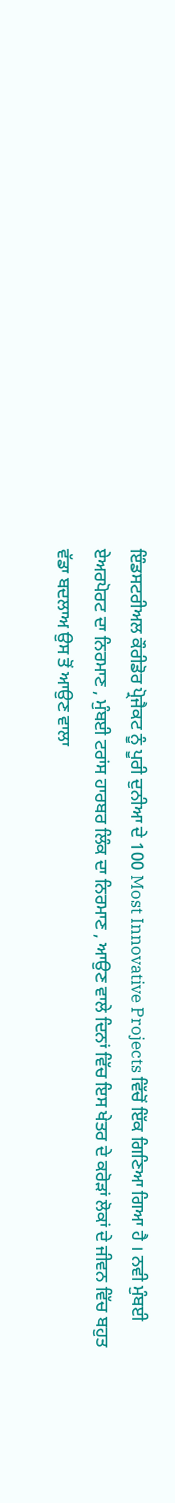ਇੰਡਸਟਰੀਅਲ ਕੌਰੀਡੋਰ ਪ੍ਰੋਜੈਕਟ ਨੂੰ ਪੂਰੀ ਦੁਨੀਆ ਦੇ 100 Most Innovative Projects ਵਿੱਚੋਂ ਇੱਕ ਗਿਣਿਆ ਗਿਆ ਹੈ । ਨਵੀ ਮੁੰਬਈ ਏਅਰਪੋਰਟ ਦਾ ਨਿਰਮਾਣ , ਮੁੰਬਈ ਟਰਾਂਸ ਹਾਰਬਰ ਲਿੰਕ ਦਾ ਨਿਰਮਾਣ , ਆਉਣ ਵਾਲੇ ਦਿਨਾਂ ਵਿੱਚ ਇਸ ਖੇਤਰ ਦੇ ਕਰੋੜਾਂ ਲੋਕਾਂ ਦੇ ਜੀਵਨ ਵਿੱਚ ਬਹੁਤ ਵੱਡਾ ਬਦਲਾਅ ਉਸ ਤੋਂ ਆਉਣ ਵਾਲਾ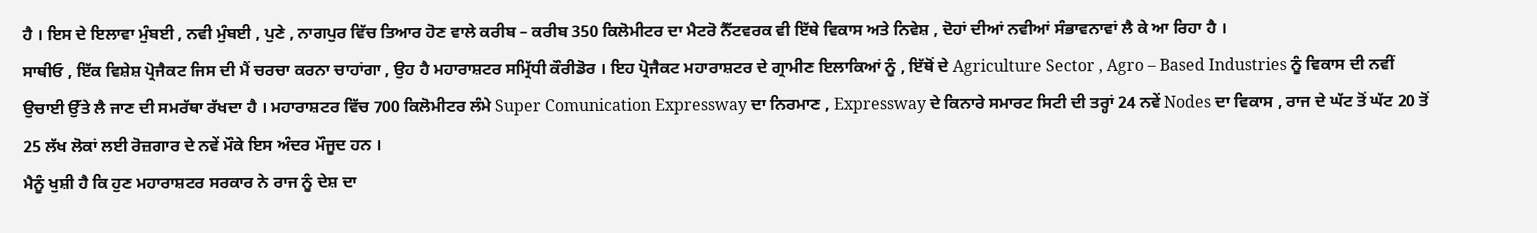ਹੈ । ਇਸ ਦੇ ਇਲਾਵਾ ਮੁੰਬਈ , ਨਵੀ ਮੁੰਬਈ , ਪੁਣੇ , ਨਾਗਪੁਰ ਵਿੱਚ ਤਿਆਰ ਹੋਣ ਵਾਲੇ ਕਰੀਬ – ਕਰੀਬ 350 ਕਿਲੋਮੀਟਰ ਦਾ ਮੈਟਰੋ ਨੈੱਟਵਰਕ ਵੀ ਇੱਥੇ ਵਿਕਾਸ ਅਤੇ ਨਿਵੇਸ਼ , ਦੋਹਾਂ ਦੀਆਂ ਨਵੀਆਂ ਸੰਭਾਵਨਾਵਾਂ ਲੈ ਕੇ ਆ ਰਿਹਾ ਹੈ ।
ਸਾਥੀਓ , ਇੱਕ ਵਿਸ਼ੇਸ਼ ਪ੍ਰੋਜੈਕਟ ਜਿਸ ਦੀ ਮੈਂ ਚਰਚਾ ਕਰਨਾ ਚਾਹਾਂਗਾ , ਉਹ ਹੈ ਮਹਾਰਾਸ਼ਟਰ ਸਮ੍ਰਿੱਧੀ ਕੌਰੀਡੋਰ । ਇਹ ਪ੍ਰੋਜੈਕਟ ਮਹਾਰਾਸ਼ਟਰ ਦੇ ਗ੍ਰਾਮੀਣ ਇਲਾਕਿਆਂ ਨੂੰ , ਇੱਥੋਂ ਦੇ Agriculture Sector , Agro – Based Industries ਨੂੰ ਵਿਕਾਸ ਦੀ ਨਵੀਂ ਉਚਾਈ ਉੱਤੇ ਲੈ ਜਾਣ ਦੀ ਸਮਰੱਥਾ ਰੱਖਦਾ ਹੈ । ਮਹਾਰਾਸ਼ਟਰ ਵਿੱਚ 700 ਕਿਲੋਮੀਟਰ ਲੰਮੇ Super Comunication Expressway ਦਾ ਨਿਰਮਾਣ , Expressway ਦੇ ਕਿਨਾਰੇ ਸਮਾਰਟ ਸਿਟੀ ਦੀ ਤਰ੍ਹਾਂ 24 ਨਵੇਂ Nodes ਦਾ ਵਿਕਾਸ , ਰਾਜ ਦੇ ਘੱਟ ਤੋਂ ਘੱਟ 20 ਤੋਂ 25 ਲੱਖ ਲੋਕਾਂ ਲਈ ਰੋਜ਼ਗਾਰ ਦੇ ਨਵੇਂ ਮੌਕੇ ਇਸ ਅੰਦਰ ਮੌਜੂਦ ਹਨ ।
ਮੈਨੂੰ ਖੁਸ਼ੀ ਹੈ ਕਿ ਹੁਣ ਮਹਾਰਾਸ਼ਟਰ ਸਰਕਾਰ ਨੇ ਰਾਜ ਨੂੰ ਦੇਸ਼ ਦਾ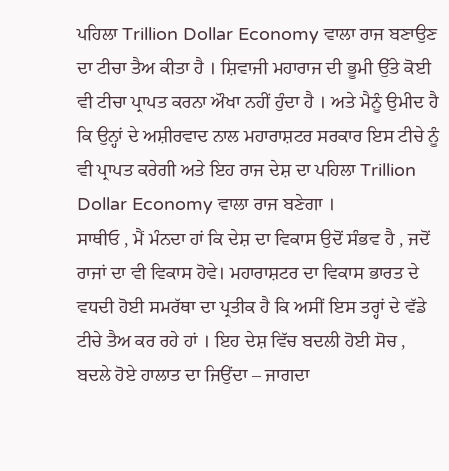ਪਹਿਲਾ Trillion Dollar Economy ਵਾਲਾ ਰਾਜ ਬਣਾਉਣ ਦਾ ਟੀਚਾ ਤੈਅ ਕੀਤਾ ਹੈ । ਸ਼ਿਵਾਜੀ ਮਹਾਰਾਜ ਦੀ ਭੂਮੀ ਉੱਤੇ ਕੋਈ ਵੀ ਟੀਚਾ ਪ੍ਰਾਪਤ ਕਰਨਾ ਔਖਾ ਨਹੀਂ ਹੁੰਦਾ ਹੈ । ਅਤੇ ਮੈਨੂੰ ਉਮੀਦ ਹੈ ਕਿ ਉਨ੍ਹਾਂ ਦੇ ਅਸ਼ੀਰਵਾਦ ਨਾਲ ਮਹਾਰਾਸ਼ਟਰ ਸਰਕਾਰ ਇਸ ਟੀਚੇ ਨੂੰ ਵੀ ਪ੍ਰਾਪਤ ਕਰੇਗੀ ਅਤੇ ਇਹ ਰਾਜ ਦੇਸ਼ ਦਾ ਪਹਿਲਾ Trillion Dollar Economy ਵਾਲਾ ਰਾਜ ਬਣੇਗਾ ।
ਸਾਥੀਓ , ਮੈਂ ਮੰਨਦਾ ਹਾਂ ਕਿ ਦੇਸ਼ ਦਾ ਵਿਕਾਸ ਉਦੋਂ ਸੰਭਵ ਹੈ , ਜਦੋਂ ਰਾਜਾਂ ਦਾ ਵੀ ਵਿਕਾਸ ਹੋਵੇ। ਮਹਾਰਾਸ਼ਟਰ ਦਾ ਵਿਕਾਸ ਭਾਰਤ ਦੇ ਵਧਦੀ ਹੋਈ ਸਮਰੱਥਾ ਦਾ ਪ੍ਰਤੀਕ ਹੈ ਕਿ ਅਸੀਂ ਇਸ ਤਰ੍ਹਾਂ ਦੇ ਵੱਡੇ ਟੀਚੇ ਤੈਅ ਕਰ ਰਹੇ ਹਾਂ । ਇਹ ਦੇਸ਼ ਵਿੱਚ ਬਦਲੀ ਹੋਈ ਸੋਚ , ਬਦਲੇ ਹੋਏ ਹਾਲਾਤ ਦਾ ਜਿਉਂਦਾ – ਜਾਗਦਾ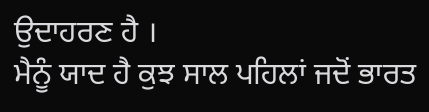ਉਦਾਹਰਣ ਹੈ ।
ਮੈਨੂੰ ਯਾਦ ਹੈ ਕੁਝ ਸਾਲ ਪਹਿਲਾਂ ਜਦੋਂ ਭਾਰਤ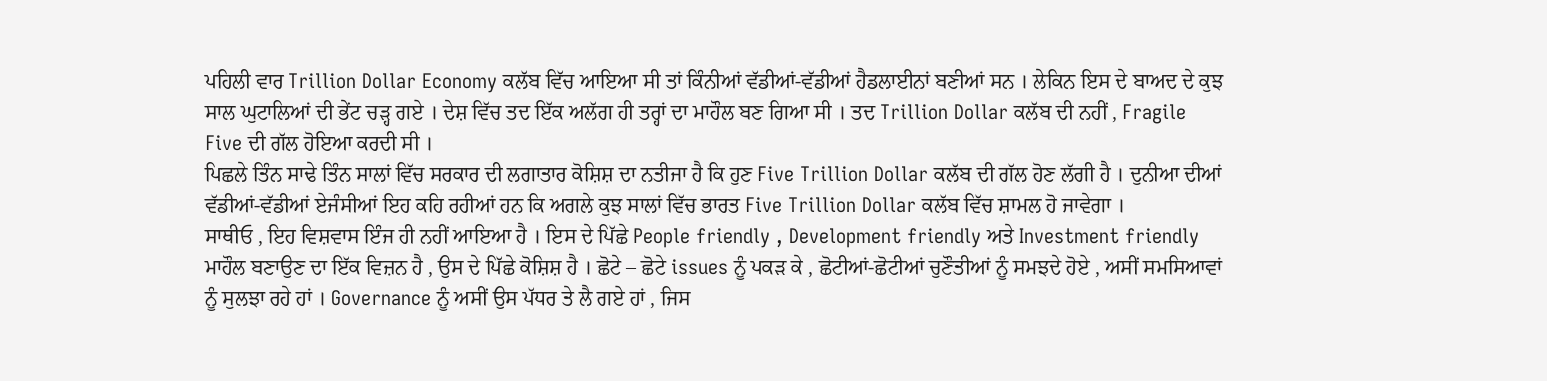ਪਹਿਲੀ ਵਾਰ Trillion Dollar Economy ਕਲੱਬ ਵਿੱਚ ਆਇਆ ਸੀ ਤਾਂ ਕਿੰਨੀਆਂ ਵੱਡੀਆਂ-ਵੱਡੀਆਂ ਹੈਡਲਾਈਨਾਂ ਬਣੀਆਂ ਸਨ । ਲੇਕਿਨ ਇਸ ਦੇ ਬਾਅਦ ਦੇ ਕੁਝ ਸਾਲ ਘੁਟਾਲਿਆਂ ਦੀ ਭੇਂਟ ਚੜ੍ਹ ਗਏ । ਦੇਸ਼ ਵਿੱਚ ਤਦ ਇੱਕ ਅਲੱਗ ਹੀ ਤਰ੍ਹਾਂ ਦਾ ਮਾਹੌਲ ਬਣ ਗਿਆ ਸੀ । ਤਦ Trillion Dollar ਕਲੱਬ ਦੀ ਨਹੀਂ , Fragile Five ਦੀ ਗੱਲ ਹੋਇਆ ਕਰਦੀ ਸੀ ।
ਪਿਛਲੇ ਤਿੰਨ ਸਾਢੇ ਤਿੰਨ ਸਾਲਾਂ ਵਿੱਚ ਸਰਕਾਰ ਦੀ ਲਗਾਤਾਰ ਕੋਸ਼ਿਸ਼ ਦਾ ਨਤੀਜਾ ਹੈ ਕਿ ਹੁਣ Five Trillion Dollar ਕਲੱਬ ਦੀ ਗੱਲ ਹੋਣ ਲੱਗੀ ਹੈ । ਦੁਨੀਆ ਦੀਆਂ ਵੱਡੀਆਂ-ਵੱਡੀਆਂ ਏਜੰਸੀਆਂ ਇਹ ਕਹਿ ਰਹੀਆਂ ਹਨ ਕਿ ਅਗਲੇ ਕੁਝ ਸਾਲਾਂ ਵਿੱਚ ਭਾਰਤ Five Trillion Dollar ਕਲੱਬ ਵਿੱਚ ਸ਼ਾਮਲ ਹੋ ਜਾਵੇਗਾ ।
ਸਾਥੀਓ , ਇਹ ਵਿਸ਼ਵਾਸ ਇੰਜ ਹੀ ਨਹੀਂ ਆਇਆ ਹੈ । ਇਸ ਦੇ ਪਿੱਛੇ People friendly , Development friendly ਅਤੇ Investment friendly ਮਾਹੌਲ ਬਣਾਉਣ ਦਾ ਇੱਕ ਵਿਜ਼ਨ ਹੈ , ਉਸ ਦੇ ਪਿੱਛੇ ਕੋਸ਼ਿਸ਼ ਹੈ । ਛੋਟੇ – ਛੋਟੇ issues ਨੂੰ ਪਕੜ ਕੇ , ਛੋਟੀਆਂ-ਛੋਟੀਆਂ ਚੁਣੌਤੀਆਂ ਨੂੰ ਸਮਝਦੇ ਹੋਏ , ਅਸੀਂ ਸਮਸਿਆਵਾਂ ਨੂੰ ਸੁਲਝਾ ਰਹੇ ਹਾਂ । Governance ਨੂੰ ਅਸੀਂ ਉਸ ਪੱਧਰ ਤੇ ਲੈ ਗਏ ਹਾਂ , ਜਿਸ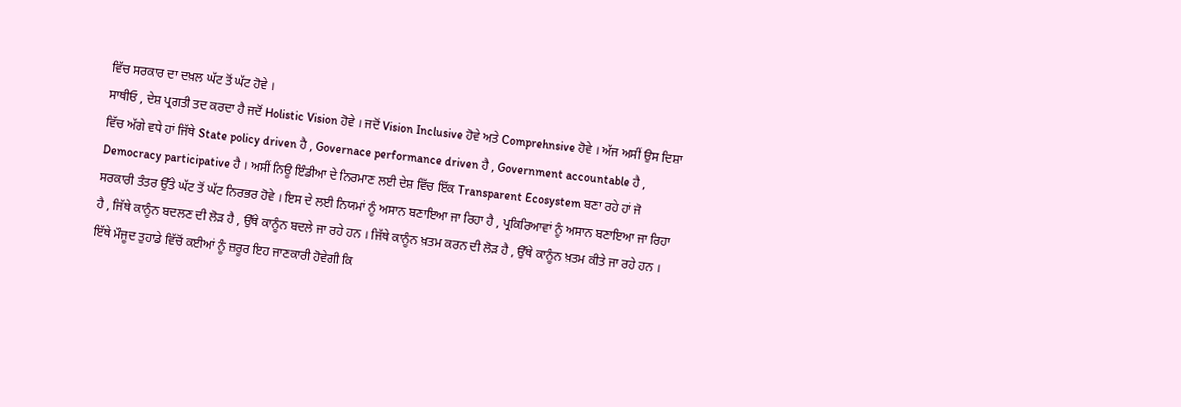ਵਿੱਚ ਸਰਕਾਰ ਦਾ ਦਖ਼ਲ ਘੱਟ ਤੋਂ ਘੱਟ ਹੋਵੇ ।
ਸਾਥੀਓ , ਦੇਸ਼ ਪ੍ਰਗਤੀ ਤਦ ਕਰਦਾ ਹੈ ਜਦੋਂ Holistic Vision ਹੋਵੇ । ਜਦੋਂ Vision Inclusive ਹੋਵੇ ਅਤੇ Comprehnsive ਹੋਵੇ । ਅੱਜ ਅਸੀਂ ਉਸ ਦਿਸ਼ਾ ਵਿੱਚ ਅੱਗੇ ਵਧੇ ਹਾਂ ਜਿੱਥੇ State policy driven ਹੈ , Governace performance driven ਹੈ , Government accountable ਹੈ , Democracy participative ਹੈ । ਅਸੀਂ ਨਿਊ ਇੰਡੀਆ ਦੇ ਨਿਰਮਾਣ ਲਈ ਦੇਸ਼ ਵਿੱਚ ਇੱਕ Transparent Ecosystem ਬਣਾ ਰਹੇ ਹਾਂ ਜੋ ਸਰਕਾਰੀ ਤੰਤਰ ਉੱਤੇ ਘੱਟ ਤੋਂ ਘੱਟ ਨਿਰਭਰ ਹੋਵੇ । ਇਸ ਦੇ ਲਈ ਨਿਯਮਾਂ ਨੂੰ ਅਸਾਨ ਬਣਾਇਆ ਜਾ ਰਿਹਾ ਹੈ , ਪ੍ਰਕਿਰਿਆਵਾਂ ਨੂੰ ਅਸਾਨ ਬਣਾਇਆ ਜਾ ਰਿਹਾ ਹੈ , ਜਿੱਥੇ ਕਾਨੂੰਨ ਬਦਲਣ ਦੀ ਲੋੜ ਹੈ , ਉੱਥੇ ਕਾਨੂੰਨ ਬਦਲੇ ਜਾ ਰਹੇ ਹਨ । ਜਿੱਥੇ ਕਾਨੂੰਨ ਖ਼ਤਮ ਕਰਨ ਦੀ ਲੋੜ ਹੈ , ਉੱਥੇ ਕਾਨੂੰਨ ਖ਼ਤਮ ਕੀਤੇ ਜਾ ਰਹੇ ਹਨ ।
ਇੱਥੇ ਮੌਜੂਦ ਤੁਹਾਡੇ ਵਿੱਚੋਂ ਕਈਆਂ ਨੂੰ ਜ਼ਰੂਰ ਇਹ ਜਾਣਕਾਰੀ ਹੋਵੇਗੀ ਕਿ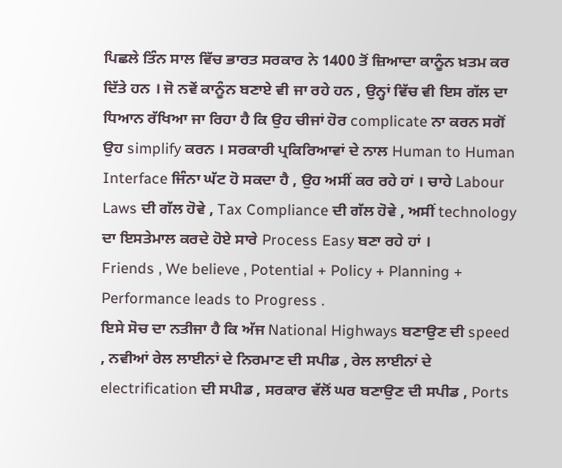ਪਿਛਲੇ ਤਿੰਨ ਸਾਲ ਵਿੱਚ ਭਾਰਤ ਸਰਕਾਰ ਨੇ 1400 ਤੋਂ ਜ਼ਿਆਦਾ ਕਾਨੂੰਨ ਖ਼ਤਮ ਕਰ ਦਿੱਤੇ ਹਨ । ਜੋ ਨਵੇਂ ਕਾਨੂੰਨ ਬਣਾਏ ਵੀ ਜਾ ਰਹੇ ਹਨ , ਉਨ੍ਹਾਂ ਵਿੱਚ ਵੀ ਇਸ ਗੱਲ ਦਾ ਧਿਆਨ ਰੱਖਿਆ ਜਾ ਰਿਹਾ ਹੈ ਕਿ ਉਹ ਚੀਜਾਂ ਹੋਰ complicate ਨਾ ਕਰਨ ਸਗੋਂ ਉਹ simplify ਕਰਨ । ਸਰਕਾਰੀ ਪ੍ਰਕਿਰਿਆਵਾਂ ਦੇ ਨਾਲ Human to Human Interface ਜਿੰਨਾ ਘੱਟ ਹੋ ਸਕਦਾ ਹੈ , ਉਹ ਅਸੀਂ ਕਰ ਰਹੇ ਹਾਂ । ਚਾਹੇ Labour Laws ਦੀ ਗੱਲ ਹੋਵੇ , Tax Compliance ਦੀ ਗੱਲ ਹੋਵੇ , ਅਸੀਂ technology ਦਾ ਇਸਤੇਮਾਲ ਕਰਦੇ ਹੋਏ ਸਾਰੇ Process Easy ਬਣਾ ਰਹੇ ਹਾਂ ।
Friends , We believe , Potential + Policy + Planning + Performance leads to Progress .
ਇਸੇ ਸੋਚ ਦਾ ਨਤੀਜਾ ਹੈ ਕਿ ਅੱਜ National Highways ਬਣਾਉਣ ਦੀ speed , ਨਵੀਆਂ ਰੇਲ ਲਾਈਨਾਂ ਦੇ ਨਿਰਮਾਣ ਦੀ ਸਪੀਡ , ਰੇਲ ਲਾਈਨਾਂ ਦੇ electrification ਦੀ ਸਪੀਡ , ਸਰਕਾਰ ਵੱਲੋਂ ਘਰ ਬਣਾਉਣ ਦੀ ਸਪੀਡ , Ports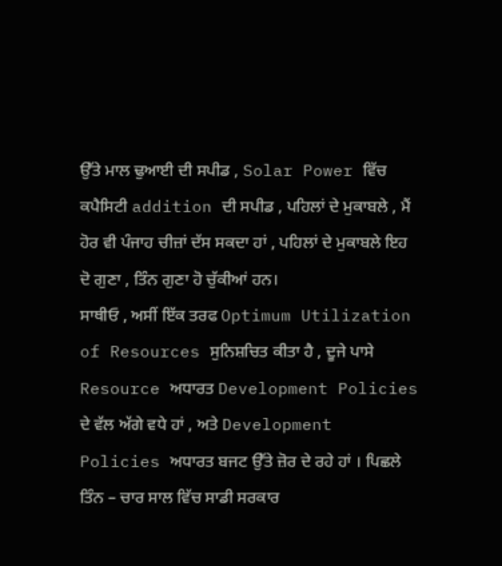ਉੱਤੇ ਮਾਲ ਢੁਆਈ ਦੀ ਸਪੀਡ , Solar Power ਵਿੱਚ ਕਪੈਸਿਟੀ addition ਦੀ ਸਪੀਡ , ਪਹਿਲਾਂ ਦੇ ਮੁਕਾਬਲੇ , ਮੈਂ ਹੋਰ ਵੀ ਪੰਜਾਹ ਚੀਜ਼ਾਂ ਦੱਸ ਸਕਦਾ ਹਾਂ , ਪਹਿਲਾਂ ਦੇ ਮੁਕਾਬਲੇ ਇਹ ਦੋ ਗੁਣਾ , ਤਿੰਨ ਗੁਣਾ ਹੋ ਚੁੱਕੀਆਂ ਹਨ।
ਸਾਥੀਓ , ਅਸੀਂ ਇੱਕ ਤਰਫ Optimum Utilization of Resources ਸੁਨਿਸ਼ਚਿਤ ਕੀਤਾ ਹੈ , ਦੂਜੇ ਪਾਸੇ Resource ਅਧਾਰਤ Development Policies ਦੇ ਵੱਲ ਅੱਗੇ ਵਧੇ ਹਾਂ , ਅਤੇ Development Policies ਅਧਾਰਤ ਬਜਟ ਉੱਤੇ ਜ਼ੋਰ ਦੇ ਰਹੇ ਹਾਂ । ਪਿਛਲੇ ਤਿੰਨ – ਚਾਰ ਸਾਲ ਵਿੱਚ ਸਾਡੀ ਸਰਕਾਰ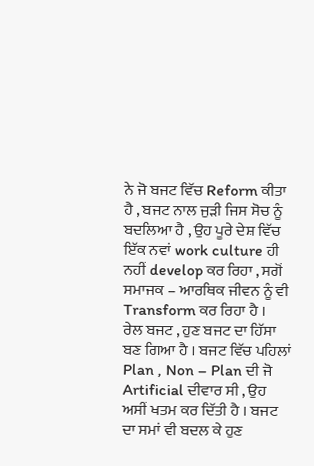ਨੇ ਜੋ ਬਜਟ ਵਿੱਚ Reform ਕੀਤਾ ਹੈ , ਬਜਟ ਨਾਲ ਜੁੜੀ ਜਿਸ ਸੋਚ ਨੂੰ ਬਦਲਿਆ ਹੈ , ਉਹ ਪੂਰੇ ਦੇਸ਼ ਵਿੱਚ ਇੱਕ ਨਵਾਂ work culture ਹੀ ਨਹੀਂ develop ਕਰ ਰਿਹਾ , ਸਗੋਂ ਸਮਾਜਕ – ਆਰਥਿਕ ਜੀਵਨ ਨੂੰ ਵੀ Transform ਕਰ ਰਿਹਾ ਹੈ ।
ਰੇਲ ਬਜਟ , ਹੁਣ ਬਜਟ ਦਾ ਹਿੱਸਾ ਬਣ ਗਿਆ ਹੈ । ਬਜਟ ਵਿੱਚ ਪਹਿਲਾਂ Plan , Non – Plan ਦੀ ਜੋ Artificial ਦੀਵਾਰ ਸੀ , ਉਹ ਅਸੀਂ ਖਤਮ ਕਰ ਦਿੱਤੀ ਹੈ । ਬਜਟ ਦਾ ਸਮਾਂ ਵੀ ਬਦਲ ਕੇ ਹੁਣ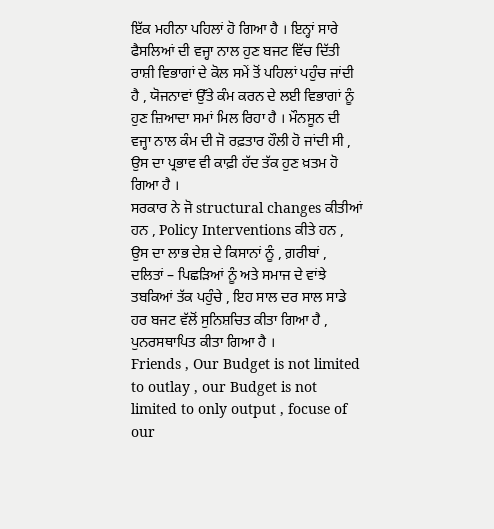ਇੱਕ ਮਹੀਨਾ ਪਹਿਲਾਂ ਹੋ ਗਿਆ ਹੈ । ਇਨ੍ਹਾਂ ਸਾਰੇ ਫੈਸਲਿਆਂ ਦੀ ਵਜ੍ਹਾ ਨਾਲ ਹੁਣ ਬਜਟ ਵਿੱਚ ਦਿੱਤੀ ਰਾਸ਼ੀ ਵਿਭਾਗਾਂ ਦੇ ਕੋਲ ਸਮੇਂ ਤੋਂ ਪਹਿਲਾਂ ਪਹੁੰਚ ਜਾਂਦੀ ਹੈ , ਯੋਜਨਾਵਾਂ ਉੱਤੇ ਕੰਮ ਕਰਨ ਦੇ ਲਈ ਵਿਭਾਗਾਂ ਨੂੰ ਹੁਣ ਜ਼ਿਆਦਾ ਸਮਾਂ ਮਿਲ ਰਿਹਾ ਹੈ । ਮੌਨਸੂਨ ਦੀ ਵਜ੍ਹਾ ਨਾਲ ਕੰਮ ਦੀ ਜੋ ਰਫ਼ਤਾਰ ਹੌਲੀ ਹੋ ਜਾਂਦੀ ਸੀ , ਉਸ ਦਾ ਪ੍ਰਭਾਵ ਵੀ ਕਾਫ਼ੀ ਹੱਦ ਤੱਕ ਹੁਣ ਖ਼ਤਮ ਹੋ ਗਿਆ ਹੈ ।
ਸਰਕਾਰ ਨੇ ਜੋ structural changes ਕੀਤੀਆਂ ਹਨ , Policy Interventions ਕੀਤੇ ਹਨ , ਉਸ ਦਾ ਲਾਭ ਦੇਸ਼ ਦੇ ਕਿਸਾਨਾਂ ਨੂੰ , ਗ਼ਰੀਬਾਂ , ਦਲਿਤਾਂ – ਪਿਛੜਿਆਂ ਨੂੰ ਅਤੇ ਸਮਾਜ ਦੇ ਵਾਂਝੇ ਤਬਕਿਆਂ ਤੱਕ ਪਹੁੰਚੇ , ਇਹ ਸਾਲ ਦਰ ਸਾਲ ਸਾਡੇ ਹਰ ਬਜਟ ਵੱਲੋਂ ਸੁਨਿਸ਼ਚਿਤ ਕੀਤਾ ਗਿਆ ਹੈ , ਪੁਨਰਸਥਾਪਿਤ ਕੀਤਾ ਗਿਆ ਹੈ ।
Friends , Our Budget is not limited to outlay , our Budget is not limited to only output , focuse of our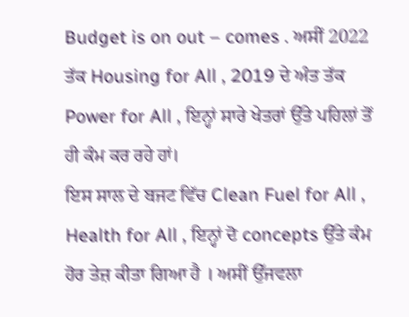Budget is on out – comes . ਅਸੀਂ 2022 ਤੱਕ Housing for All , 2019 ਦੇ ਅੰਤ ਤੱਕ Power for All , ਇਨ੍ਹਾਂ ਸਾਰੇ ਖੇਤਰਾਂ ਉੱਤੇ ਪਹਿਲਾਂ ਤੋਂ ਹੀ ਕੰਮ ਕਰ ਰਹੇ ਹਾਂ।
ਇਸ ਸਾਲ ਦੇ ਬਜਟ ਵਿੱਚ Clean Fuel for All , Health for All , ਇਨ੍ਹਾਂ ਦੋ concepts ਉੱਤੇ ਕੰਮ ਹੋਰ ਤੇਜ਼ ਕੀਤਾ ਗਿਆ ਹੈ । ਅਸੀਂ ਉੱਜਵਲਾ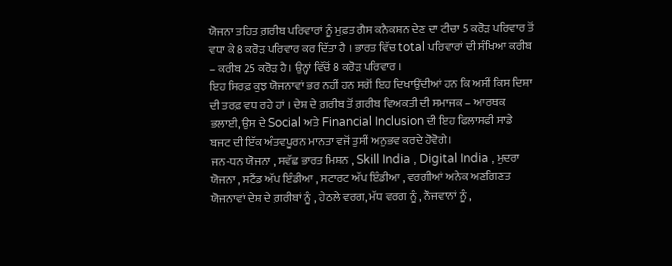ਯੋਜਨਾ ਤਹਿਤ ਗ਼ਰੀਬ ਪਰਿਵਾਰਾਂ ਨੂੰ ਮੁਫ਼ਤ ਗੈਸ ਕਨੈਕਸ਼ਨ ਦੇਣ ਦਾ ਟੀਚਾ 5 ਕਰੋੜ ਪਰਿਵਾਰ ਤੋਂ ਵਧਾ ਕੇ 8 ਕਰੋੜ ਪਰਿਵਾਰ ਕਰ ਦਿੱਤਾ ਹੈ । ਭਾਰਤ ਵਿੱਚ total ਪਰਿਵਾਰਾਂ ਦੀ ਸੰਖਿਆ ਕਰੀਬ – ਕਰੀਬ 25 ਕਰੋੜ ਹੈ। ਉਨ੍ਹਾਂ ਵਿੱਚੋਂ 8 ਕਰੋੜ ਪਰਿਵਾਰ ।
ਇਹ ਸਿਰਫ਼ ਕੁਝ ਯੋਜਨਾਵਾਂ ਭਰ ਨਹੀਂ ਹਨ ਸਗੋਂ ਇਹ ਦਿਖਾਉਂਦੀਆਂ ਹਨ ਕਿ ਅਸੀਂ ਕਿਸ ਦਿਸ਼ਾ ਦੀ ਤਰਫ਼ ਵਧ ਰਹੇ ਹਾਂ । ਦੇਸ਼ ਦੇ ਗ਼ਰੀਬ ਤੋਂ ਗ਼ਰੀਬ ਵਿਅਕਤੀ ਦੀ ਸਮਾਜਕ – ਆਰਥਕ ਭਲਾਈ, ਉਸ ਦੇ Social ਅਤੇ Financial Inclusion ਦੀ ਇਹ ਫਿਲਾਸਫੀ ਸਾਡੇ ਬਜਟ ਦੀ ਇੱਕ ਅੰਤਵਪੂਰਨ ਮਾਨਤਾ ਵਜੋਂ ਤੁਸੀਂ ਅਨੁਭਵ ਕਰਦੇ ਹੋਵੋਗੇ।
ਜਨ-ਧਨ ਯੋਜਨਾ , ਸਵੱਛ ਭਾਰਤ ਮਿਸ਼ਨ , Skill India , Digital India , ਮੁਦਰਾ ਯੋਜਨਾ , ਸਟੈਂਡ ਅੱਪ ਇੰਡੀਆ , ਸਟਾਰਟ ਅੱਪ ਇੰਡੀਆ , ਵਰਗੀਆਂ ਅਨੇਕ ਅਣਗਿਣਤ ਯੋਜਨਾਵਾਂ ਦੇਸ਼ ਦੇ ਗ਼ਰੀਬਾਂ ਨੂੰ , ਹੇਠਲੇ ਵਰਗ, ਮੱਧ ਵਰਗ ਨੂੰ , ਨੌਜਵਾਨਾਂ ਨੂੰ ,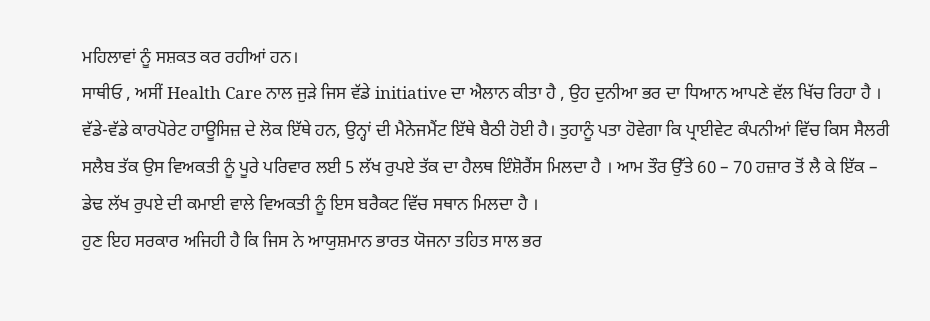ਮਹਿਲਾਵਾਂ ਨੂੰ ਸਸ਼ਕਤ ਕਰ ਰਹੀਆਂ ਹਨ।
ਸਾਥੀਓ , ਅਸੀਂ Health Care ਨਾਲ ਜੁੜੇ ਜਿਸ ਵੱਡੇ initiative ਦਾ ਐਲਾਨ ਕੀਤਾ ਹੈ , ਉਹ ਦੁਨੀਆ ਭਰ ਦਾ ਧਿਆਨ ਆਪਣੇ ਵੱਲ ਖਿੱਚ ਰਿਹਾ ਹੈ । ਵੱਡੇ-ਵੱਡੇ ਕਾਰਪੋਰੇਟ ਹਾਊਸਿਜ਼ ਦੇ ਲੋਕ ਇੱਥੇ ਹਨ, ਉਨ੍ਹਾਂ ਦੀ ਮੈਨੇਜਮੈਂਟ ਇੱਥੇ ਬੈਠੀ ਹੋਈ ਹੈ। ਤੁਹਾਨੂੰ ਪਤਾ ਹੋਵੇਗਾ ਕਿ ਪ੍ਰਾਈਵੇਟ ਕੰਪਨੀਆਂ ਵਿੱਚ ਕਿਸ ਸੈਲਰੀ ਸਲੈਬ ਤੱਕ ਉਸ ਵਿਅਕਤੀ ਨੂੰ ਪੂਰੇ ਪਰਿਵਾਰ ਲਈ 5 ਲੱਖ ਰੁਪਏ ਤੱਕ ਦਾ ਹੈਲਥ ਇੰਸ਼ੋਰੈਂਸ ਮਿਲਦਾ ਹੈ । ਆਮ ਤੌਰ ਉੱਤੇ 60 – 70 ਹਜ਼ਾਰ ਤੋਂ ਲੈ ਕੇ ਇੱਕ – ਡੇਢ ਲੱਖ ਰੁਪਏ ਦੀ ਕਮਾਈ ਵਾਲੇ ਵਿਅਕਤੀ ਨੂੰ ਇਸ ਬਰੈਕਟ ਵਿੱਚ ਸਥਾਨ ਮਿਲਦਾ ਹੈ ।
ਹੁਣ ਇਹ ਸਰਕਾਰ ਅਜਿਹੀ ਹੈ ਕਿ ਜਿਸ ਨੇ ਆਯੁਸ਼ਮਾਨ ਭਾਰਤ ਯੋਜਨਾ ਤਹਿਤ ਸਾਲ ਭਰ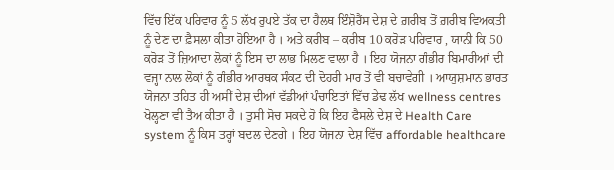ਵਿੱਚ ਇੱਕ ਪਰਿਵਾਰ ਨੂੰ 5 ਲੱਖ ਰੁਪਏ ਤੱਕ ਦਾ ਹੈਲਥ ਇੰਸ਼ੋਰੈਂਸ ਦੇਸ਼ ਦੇ ਗ਼ਰੀਬ ਤੋਂ ਗ਼ਰੀਬ ਵਿਅਕਤੀ ਨੂੰ ਦੇਣ ਦਾ ਫ਼ੈਸਲਾ ਕੀਤਾ ਹੋਇਆ ਹੈ । ਅਤੇ ਕਰੀਬ – ਕਰੀਬ 10 ਕਰੋੜ ਪਰਿਵਾਰ , ਯਾਨੀ ਕਿ 50 ਕਰੋੜ ਤੋਂ ਜ਼ਿਆਦਾ ਲੋਕਾਂ ਨੂੰ ਇਸ ਦਾ ਲਾਭ ਮਿਲਣ ਵਾਲਾ ਹੈ । ਇਹ ਯੋਜਨਾ ਗੰਭੀਰ ਬਿਮਾਰੀਆਂ ਦੀ ਵਜ੍ਹਾ ਨਾਲ ਲੋਕਾਂ ਨੂੰ ਗੰਭੀਰ ਆਰਥਕ ਸੰਕਟ ਦੀ ਦੋਹਰੀ ਮਾਰ ਤੋਂ ਵੀ ਬਚਾਵੇਗੀ । ਆਯੁਸ਼ਮਾਨ ਭਾਰਤ ਯੋਜਨਾ ਤਹਿਤ ਹੀ ਅਸੀਂ ਦੇਸ਼ ਦੀਆਂ ਵੱਡੀਆਂ ਪੰਚਾਇਤਾਂ ਵਿੱਚ ਡੇਢ ਲੱਖ wellness centres ਖੋਲ੍ਹਣਾ ਵੀ ਤੈਅ ਕੀਤਾ ਹੈ । ਤੁਸੀ ਸੋਚ ਸਕਦੇ ਹੋ ਕਿ ਇਹ ਫੈਸਲੇ ਦੇਸ਼ ਦੇ Health Care system ਨੂੰ ਕਿਸ ਤਰ੍ਹਾਂ ਬਦਲ ਦੇਣਗੇ । ਇਹ ਯੋਜਨਾ ਦੇਸ਼ ਵਿੱਚ affordable healthcare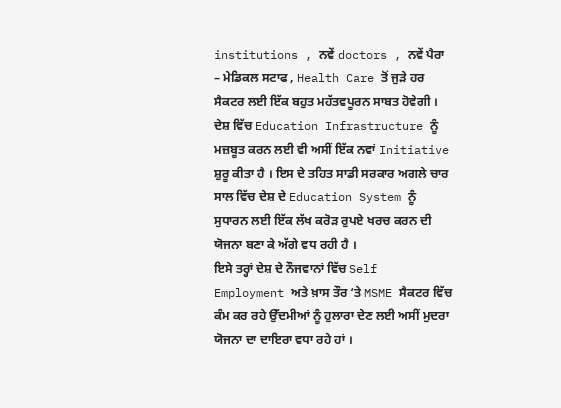institutions , ਨਵੇਂ doctors , ਨਵੇਂ ਪੈਰਾ – ਮੇਡਿਕਲ ਸਟਾਫ , Health Care ਤੋਂ ਜੁੜੇ ਹਰ ਸੈਕਟਰ ਲਈ ਇੱਕ ਬਹੁਤ ਮਹੱਤਵਪੂਰਨ ਸਾਬਤ ਹੋਵੇਗੀ ।
ਦੇਸ਼ ਵਿੱਚ Education Infrastructure ਨੂੰ ਮਜ਼ਬੂਤ ਕਰਨ ਲਈ ਵੀ ਅਸੀਂ ਇੱਕ ਨਵਾਂ Initiative ਸ਼ੁਰੂ ਕੀਤਾ ਹੈ । ਇਸ ਦੇ ਤਹਿਤ ਸਾਡੀ ਸਰਕਾਰ ਅਗਲੇ ਚਾਰ ਸਾਲ ਵਿੱਚ ਦੇਸ਼ ਦੇ Education System ਨੂੰ ਸੁਧਾਰਨ ਲਈ ਇੱਕ ਲੱਖ ਕਰੋੜ ਰੁਪਏ ਖਰਚ ਕਰਨ ਦੀ ਯੋਜਨਾ ਬਣਾ ਕੇ ਅੱਗੇ ਵਧ ਰਹੀ ਹੈ ।
ਇਸੇ ਤਰ੍ਹਾਂ ਦੇਸ਼ ਦੇ ਨੌਜਵਾਨਾਂ ਵਿੱਚ Self Employment ਅਤੇ ਖ਼ਾਸ ਤੌਰ ‘ਤੇ MSME ਸੈਕਟਰ ਵਿੱਚ ਕੰਮ ਕਰ ਰਹੇ ਉੱਦਮੀਆਂ ਨੂੰ ਹੁਲਾਰਾ ਦੇਣ ਲਈ ਅਸੀਂ ਮੁਦਰਾ ਯੋਜਨਾ ਦਾ ਦਾਇਰਾ ਵਧਾ ਰਹੇ ਹਾਂ ।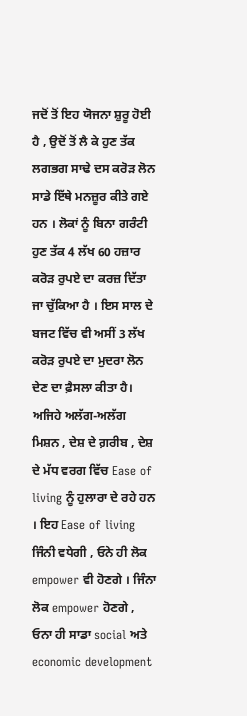ਜਦੋਂ ਤੋਂ ਇਹ ਯੋਜਨਾ ਸ਼ੁਰੂ ਹੋਈ ਹੈ , ਉਦੋਂ ਤੋਂ ਲੈ ਕੇ ਹੁਣ ਤੱਕ ਲਗਭਗ ਸਾਢੇ ਦਸ ਕਰੋੜ ਲੋਨ ਸਾਡੇ ਇੱਥੇ ਮਨਜ਼ੂਰ ਕੀਤੇ ਗਏ ਹਨ । ਲੋਕਾਂ ਨੂੰ ਬਿਨਾ ਗਰੰਟੀ ਹੁਣ ਤੱਕ 4 ਲੱਖ 60 ਹਜ਼ਾਰ ਕਰੋੜ ਰੁਪਏ ਦਾ ਕਰਜ਼ ਦਿੱਤਾ ਜਾ ਚੁੱਕਿਆ ਹੈ । ਇਸ ਸਾਲ ਦੇ ਬਜਟ ਵਿੱਚ ਵੀ ਅਸੀਂ 3 ਲੱਖ ਕਰੋੜ ਰੁਪਏ ਦਾ ਮੁਦਰਾ ਲੋਨ ਦੇਣ ਦਾ ਫ਼ੈਸਲਾ ਕੀਤਾ ਹੈ।
ਅਜਿਹੇ ਅਲੱਗ-ਅਲੱਗ ਮਿਸ਼ਨ , ਦੇਸ਼ ਦੇ ਗ਼ਰੀਬ , ਦੇਸ਼ ਦੇ ਮੱਧ ਵਰਗ ਵਿੱਚ Ease of living ਨੂੰ ਹੁਲਾਰਾ ਦੇ ਰਹੇ ਹਨ । ਇਹ Ease of living ਜਿੰਨੀ ਵਧੇਗੀ , ਓਨੇ ਹੀ ਲੋਕ empower ਵੀ ਹੋਣਗੇ । ਜਿੰਨਾ ਲੋਕ empower ਹੋਣਗੇ , ਓਨਾ ਹੀ ਸਾਡਾ social ਅਤੇ economic development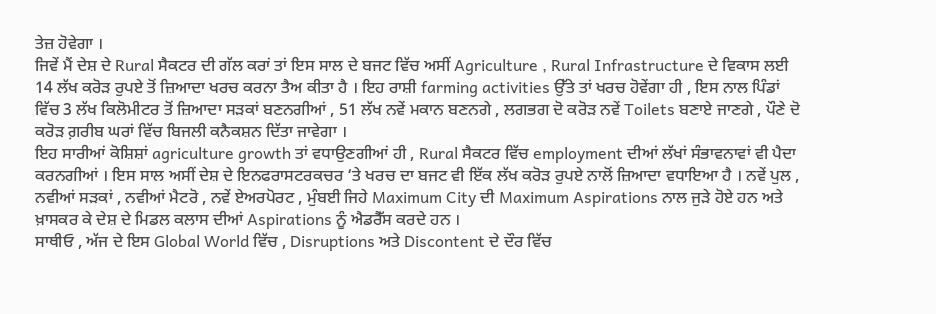ਤੇਜ਼ ਹੋਵੇਗਾ ।
ਜਿਵੇਂ ਮੈਂ ਦੇਸ਼ ਦੇ Rural ਸੈਕਟਰ ਦੀ ਗੱਲ ਕਰਾਂ ਤਾਂ ਇਸ ਸਾਲ ਦੇ ਬਜਟ ਵਿੱਚ ਅਸੀਂ Agriculture , Rural Infrastructure ਦੇ ਵਿਕਾਸ ਲਈ 14 ਲੱਖ ਕਰੋੜ ਰੁਪਏ ਤੋਂ ਜ਼ਿਆਦਾ ਖਰਚ ਕਰਨਾ ਤੈਅ ਕੀਤਾ ਹੈ । ਇਹ ਰਾਸ਼ੀ farming activities ਉੱਤੇ ਤਾਂ ਖਰਚ ਹੋਵੇਂਗਾ ਹੀ , ਇਸ ਨਾਲ ਪਿੰਡਾਂ ਵਿੱਚ 3 ਲੱਖ ਕਿਲੋਮੀਟਰ ਤੋਂ ਜ਼ਿਆਦਾ ਸੜਕਾਂ ਬਣਨਗੀਆਂ , 51 ਲੱਖ ਨਵੇਂ ਮਕਾਨ ਬਣਨਗੇ , ਲਗਭਗ ਦੋ ਕਰੋੜ ਨਵੇਂ Toilets ਬਣਾਏ ਜਾਣਗੇ , ਪੌਣੇ ਦੋ ਕਰੋੜ ਗ਼ਰੀਬ ਘਰਾਂ ਵਿੱਚ ਬਿਜਲੀ ਕਨੈਕਸ਼ਨ ਦਿੱਤਾ ਜਾਵੇਗਾ ।
ਇਹ ਸਾਰੀਆਂ ਕੋਸ਼ਿਸ਼ਾਂ agriculture growth ਤਾਂ ਵਧਾਉਣਗੀਆਂ ਹੀ , Rural ਸੈਕਟਰ ਵਿੱਚ employment ਦੀਆਂ ਲੱਖਾਂ ਸੰਭਾਵਨਾਵਾਂ ਵੀ ਪੈਦਾ ਕਰਨਗੀਆਂ । ਇਸ ਸਾਲ ਅਸੀਂ ਦੇਸ਼ ਦੇ ਇਨਫਰਾਸਟਰਕਚਰ ‘ਤੇ ਖਰਚ ਦਾ ਬਜਟ ਵੀ ਇੱਕ ਲੱਖ ਕਰੋੜ ਰੁਪਏ ਨਾਲੋਂ ਜ਼ਿਆਦਾ ਵਧਾਇਆ ਹੈ । ਨਵੇਂ ਪੁਲ , ਨਵੀਆਂ ਸੜਕਾਂ , ਨਵੀਆਂ ਮੈਟਰੋ , ਨਵੇਂ ਏਅਰਪੋਰਟ , ਮੁੰਬਈ ਜਿਹੇ Maximum City ਦੀ Maximum Aspirations ਨਾਲ ਜੁੜੇ ਹੋਏ ਹਨ ਅਤੇ ਖ਼ਾਸਕਰ ਕੇ ਦੇਸ਼ ਦੇ ਮਿਡਲ ਕਲਾਸ ਦੀਆਂ Aspirations ਨੂੰ ਐਡਰੈੱਸ ਕਰਦੇ ਹਨ ।
ਸਾਥੀਓ , ਅੱਜ ਦੇ ਇਸ Global World ਵਿੱਚ , Disruptions ਅਤੇ Discontent ਦੇ ਦੌਰ ਵਿੱਚ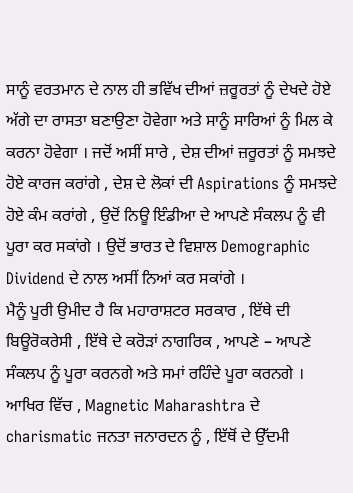ਸਾਨੂੰ ਵਰਤਮਾਨ ਦੇ ਨਾਲ ਹੀ ਭਵਿੱਖ ਦੀਆਂ ਜ਼ਰੂਰਤਾਂ ਨੂੰ ਦੇਖਦੇ ਹੋਏ ਅੱਗੇ ਦਾ ਰਾਸਤਾ ਬਣਾਉਣਾ ਹੋਵੇਗਾ ਅਤੇ ਸਾਨੂੰ ਸਾਰਿਆਂ ਨੂੰ ਮਿਲ ਕੇ ਕਰਨਾ ਹੋਵੇਗਾ । ਜਦੋਂ ਅਸੀਂ ਸਾਰੇ , ਦੇਸ਼ ਦੀਆਂ ਜ਼ਰੂਰਤਾਂ ਨੂੰ ਸਮਝਦੇ ਹੋਏ ਕਾਰਜ ਕਰਾਂਗੇ , ਦੇਸ਼ ਦੇ ਲੋਕਾਂ ਦੀ Aspirations ਨੂੰ ਸਮਝਦੇ ਹੋਏ ਕੰਮ ਕਰਾਂਗੇ , ਉਦੋਂ ਨਿਊ ਇੰਡੀਆ ਦੇ ਆਪਣੇ ਸੰਕਲਪ ਨੂੰ ਵੀ ਪੂਰਾ ਕਰ ਸਕਾਂਗੇ । ਉਦੋਂ ਭਾਰਤ ਦੇ ਵਿਸ਼ਾਲ Demographic Dividend ਦੇ ਨਾਲ ਅਸੀਂ ਨਿਆਂ ਕਰ ਸਕਾਂਗੇ ।
ਮੈਨੂੰ ਪੂਰੀ ਉਮੀਦ ਹੈ ਕਿ ਮਹਾਰਾਸ਼ਟਰ ਸਰਕਾਰ , ਇੱਥੇ ਦੀ ਬਿਊਰੋਕਰੇਸੀ , ਇੱਥੇ ਦੇ ਕਰੋੜਾਂ ਨਾਗਰਿਕ , ਆਪਣੇ – ਆਪਣੇ ਸੰਕਲਪ ਨੂੰ ਪੂਰਾ ਕਰਨਗੇ ਅਤੇ ਸਮਾਂ ਰਹਿੰਦੇ ਪੂਰਾ ਕਰਨਗੇ ।
ਆਖਿਰ ਵਿੱਚ , Magnetic Maharashtra ਦੇ charismatic ਜਨਤਾ ਜਨਾਰਦਨ ਨੂੰ , ਇੱਥੋਂ ਦੇ ਉੱਦਮੀ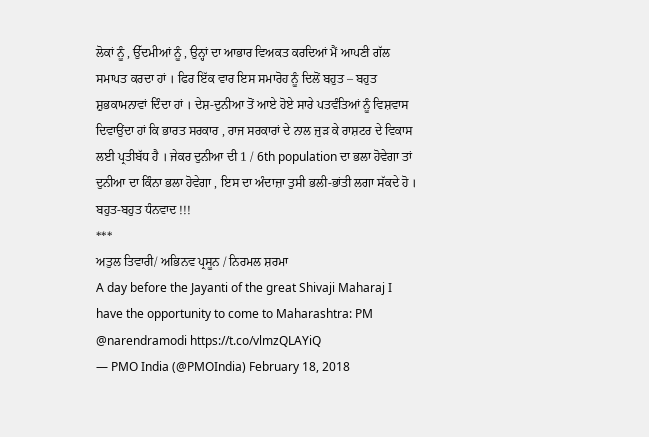ਲੋਕਾਂ ਨੂੰ , ਉੱਦਮੀਆਂ ਨੂੰ , ਉਨ੍ਹਾਂ ਦਾ ਆਭਾਰ ਵਿਅਕਤ ਕਰਦਿਆਂ ਮੈਂ ਆਪਣੀ ਗੱਲ ਸਮਾਪਤ ਕਰਦਾ ਹਾਂ । ਫਿਰ ਇੱਕ ਵਾਰ ਇਸ ਸਮਾਰੋਹ ਨੂੰ ਦਿਲੋਂ ਬਹੁਤ – ਬਹੁਤ ਸ਼ੁਭਕਾਮਨਾਵਾਂ ਦਿੰਦਾ ਹਾਂ । ਦੇਸ਼-ਦੁਨੀਆ ਤੋਂ ਆਏ ਹੋਏ ਸਾਰੇ ਪਤਵੰਤਿਆਂ ਨੂੰ ਵਿਸ਼ਵਾਸ ਦਿਵਾਉਂਦਾ ਹਾਂ ਕਿ ਭਾਰਤ ਸਰਕਾਰ , ਰਾਜ ਸਰਕਾਰਾਂ ਦੇ ਨਾਲ ਜੁੜ ਕੇ ਰਾਸ਼ਟਰ ਦੇ ਵਿਕਾਸ ਲਈ ਪ੍ਰਤੀਬੱਧ ਹੈ । ਜੇਕਰ ਦੁਨੀਆ ਦੀ 1 / 6th population ਦਾ ਭਲਾ ਹੋਵੇਗਾ ਤਾਂ ਦੁਨੀਆ ਦਾ ਕਿੰਨਾ ਭਲਾ ਹੋਵੇਗਾ , ਇਸ ਦਾ ਅੰਦਾਜ਼ਾ ਤੁਸੀ ਭਲੀ-ਭਾਂਤੀ ਲਗਾ ਸੱਕਦੇ ਹੋ ।
ਬਹੁਤ-ਬਹੁਤ ਧੰਨਵਾਦ !!!
***
ਅਤੁਲ ਤਿਵਾਰੀ/ ਅਭਿਨਵ ਪ੍ਰਸੂਨ / ਨਿਰਮਲ ਸ਼ਰਮਾ
A day before the Jayanti of the great Shivaji Maharaj I have the opportunity to come to Maharashtra: PM @narendramodi https://t.co/vlmzQLAYiQ
— PMO India (@PMOIndia) February 18, 2018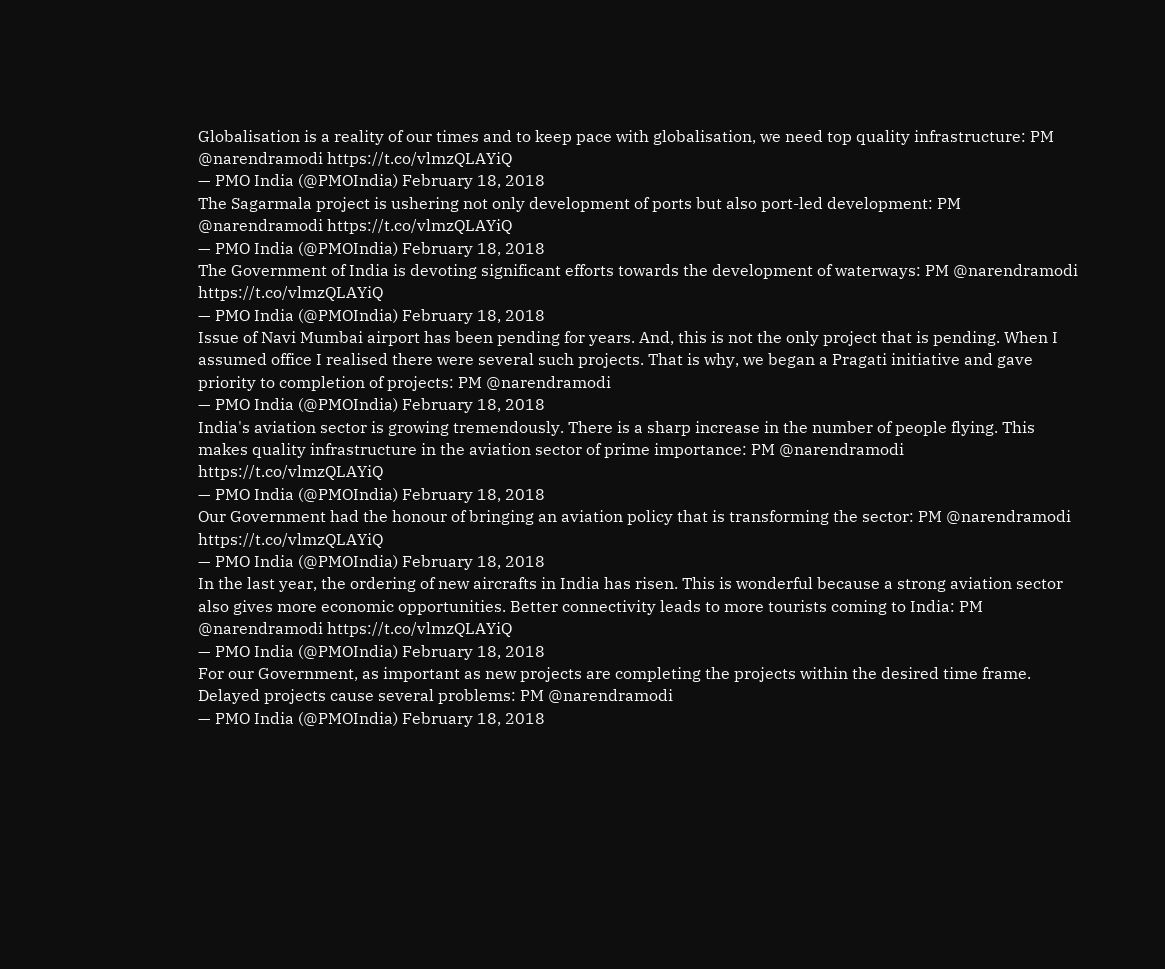Globalisation is a reality of our times and to keep pace with globalisation, we need top quality infrastructure: PM @narendramodi https://t.co/vlmzQLAYiQ
— PMO India (@PMOIndia) February 18, 2018
The Sagarmala project is ushering not only development of ports but also port-led development: PM @narendramodi https://t.co/vlmzQLAYiQ
— PMO India (@PMOIndia) February 18, 2018
The Government of India is devoting significant efforts towards the development of waterways: PM @narendramodi https://t.co/vlmzQLAYiQ
— PMO India (@PMOIndia) February 18, 2018
Issue of Navi Mumbai airport has been pending for years. And, this is not the only project that is pending. When I assumed office I realised there were several such projects. That is why, we began a Pragati initiative and gave priority to completion of projects: PM @narendramodi
— PMO India (@PMOIndia) February 18, 2018
India's aviation sector is growing tremendously. There is a sharp increase in the number of people flying. This makes quality infrastructure in the aviation sector of prime importance: PM @narendramodi https://t.co/vlmzQLAYiQ
— PMO India (@PMOIndia) February 18, 2018
Our Government had the honour of bringing an aviation policy that is transforming the sector: PM @narendramodi https://t.co/vlmzQLAYiQ
— PMO India (@PMOIndia) February 18, 2018
In the last year, the ordering of new aircrafts in India has risen. This is wonderful because a strong aviation sector also gives more economic opportunities. Better connectivity leads to more tourists coming to India: PM @narendramodi https://t.co/vlmzQLAYiQ
— PMO India (@PMOIndia) February 18, 2018
For our Government, as important as new projects are completing the projects within the desired time frame. Delayed projects cause several problems: PM @narendramodi
— PMO India (@PMOIndia) February 18, 2018